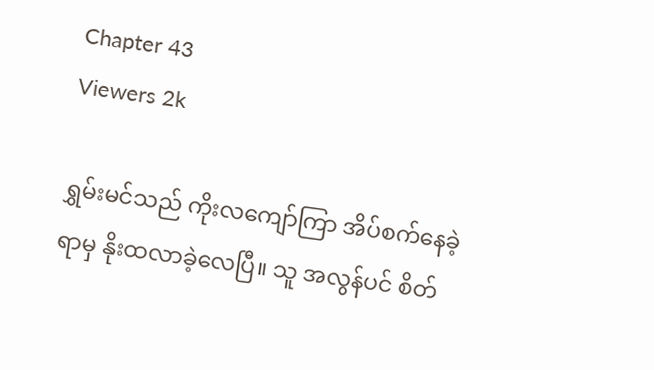Chapter 43
Viewers 2k

ရွှမ်းမင်သည် ကိုးလကျော်ကြာ အိပ်စက်နေခဲ့ရာမှ နိုးထလာခဲ့လေပြီ။ သူ အလွန်ပင် စိတ်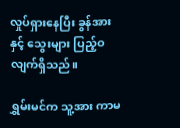လှုပ်ရှားနေပြီး ခွန်အားနှင့် သွေးများ ပြည့်ဝလျက်ရှိသည်။

ရွှမ်းမင်က သူ့အား ကာမ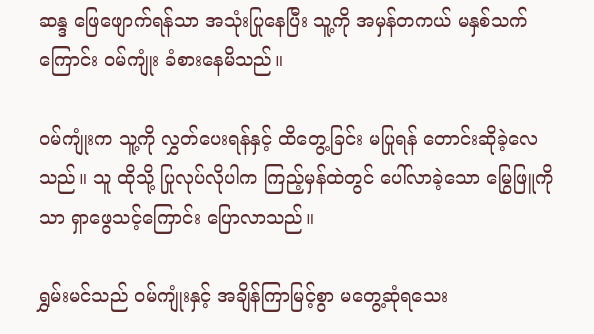ဆန္ဒ ဖြေဖျောက်ရန်သာ အသုံးပြုနေပြီး သူ့ကို အမှန်တကယ် မနှစ်သက်ကြောင်း ဝမ်ကျုံး ခံစားနေမိသည်။

ဝမ်ကျုံးက သူ့ကို လွှတ်ပေးရန်နှင့် ထိတွေ့ခြင်း မပြုရန် တောင်းဆိုခဲ့လေသည်။ သူ ထိုသို့ ပြုလုပ်လိုပါက ကြည့်မှန်ထဲတွင် ပေါ်လာခဲ့သော မြွေဖြူကိုသာ ရှာဖွေသင့်ကြောင်း ပြောလာသည်။

ရွှမ်းမင်သည် ဝမ်ကျုံးနှင့် အချိန်ကြာမြင့်စွာ မတွေ့ဆုံရသေး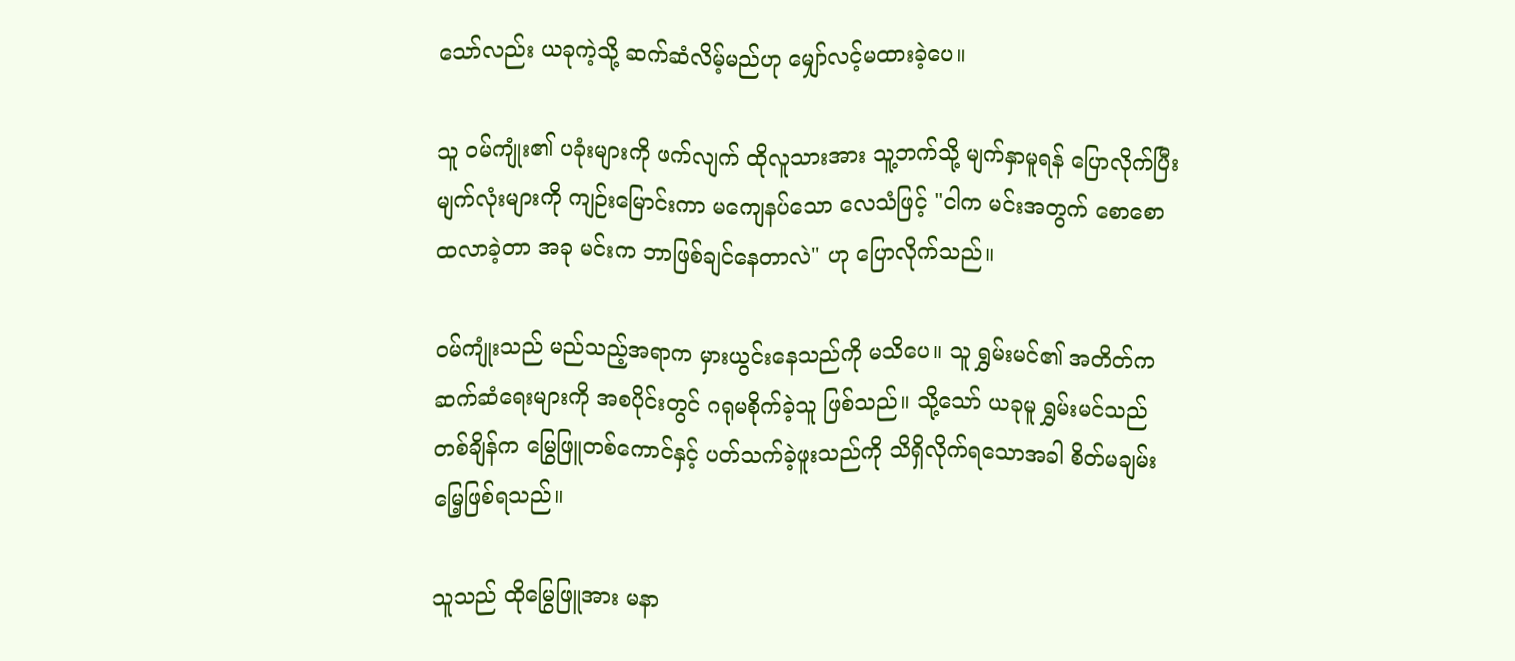သော်လည်း ယခုကဲ့သို့ ဆက်ဆံလိမ့်မည်ဟု မျှော်လင့်မထားခဲ့ပေ။

သူ ဝမ်ကျုံး၏ ပခုံးများကို ဖက်လျက် ထိုလူသားအား သူ့ဘက်သို့ မျက်နှာမူရန် ပြောလိုက်ပြီး မျက်လုံးများကို ကျဉ်းမြောင်းကာ မကျေနပ်သော လေသံဖြင့် "ငါက မင်းအတွက် စောစော ထလာခဲ့တာ အခု မင်းက ဘာဖြစ်ချင်နေတာလဲ" ဟု ပြောလိုက်သည်။

ဝမ်ကျုံးသည် မည်သည့်အရာက မှားယွင်းနေသည်ကို မသိပေ။ သူ ရွှမ်းမင်၏ အတိတ်က ဆက်ဆံရေးများကို အစပိုင်းတွင် ဂရုမစိုက်ခဲ့သူ ဖြစ်သည်။ သို့သော် ယခုမူ ရွှမ်းမင်သည် တစ်ချိန်က မြွေဖြူတစ်ကောင်နှင့် ပတ်သက်ခဲ့ဖူးသည်ကို သိရှိလိုက်ရသောအခါ စိတ်မချမ်းမြေ့ဖြစ်ရသည်။

သူသည် ထိုမြွေဖြူအား မနာ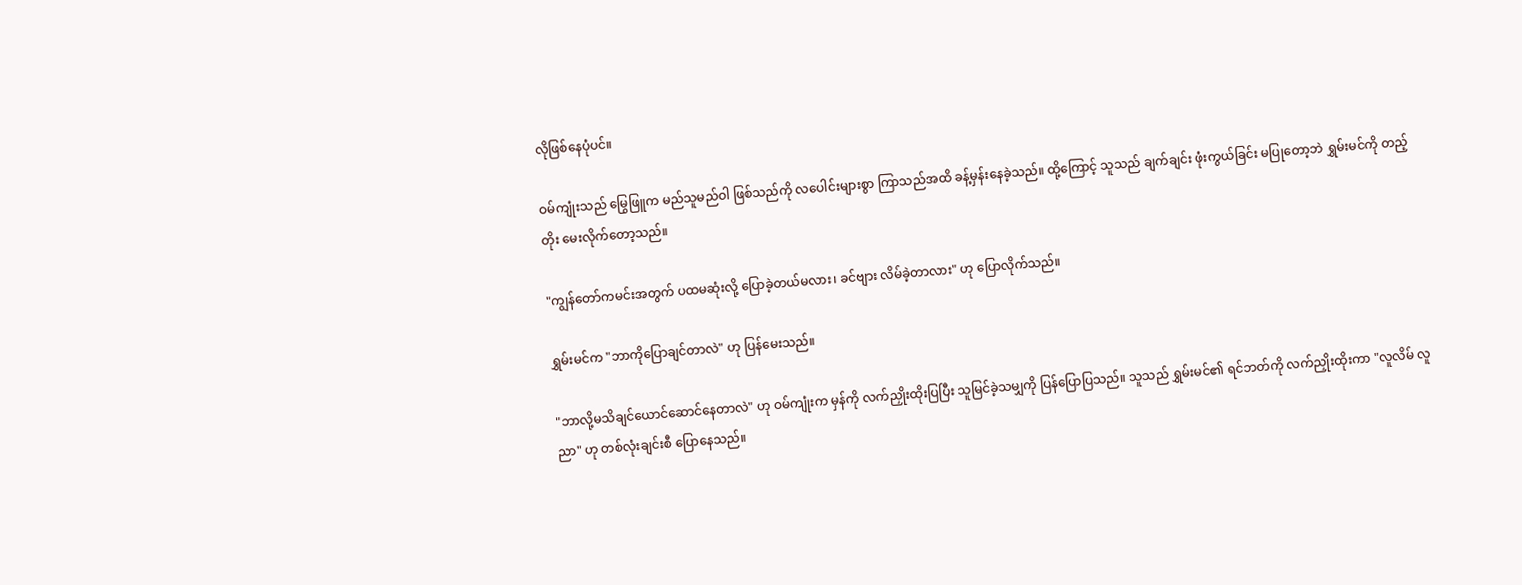လိုဖြစ်နေပုံပင်။

ဝမ်ကျုံးသည် မြွေဖြူက မည်သူမည်ဝါ ဖြစ်သည်ကို လပေါင်းများစွာ ကြာသည်အထိ ခန့်မှန်းနေခဲ့သည်။ ထို့ကြောင့် သူသည် ချက်ချင်း ဖုံးကွယ်ခြင်း မပြုတော့ဘဲ ရွှမ်းမင်ကို တည့်တိုး မေးလိုက်တော့သည်။

"ကျွန်တော်ကမင်းအတွက် ပထမဆုံးလို့ ပြောခဲ့တယ်မလား၊ ခင်ဗျား လိမ်ခဲ့တာလား" ဟု ပြောလိုက်သည်။

ရွှမ်းမင်က "ဘာကိုပြောချင်တာလဲ" ဟု ပြန်မေးသည်။

"ဘာလို့မသိချင်ယောင်ဆောင်နေတာလဲ" ဟု ဝမ်ကျုံးက မှန်ကို လက်ညှိုးထိုးပြပြီး သူမြင်ခဲ့သမျှကို ပြန်ပြောပြသည်။ သူသည် ရွှမ်းမင်၏ ရင်ဘတ်ကို လက်ညှိုးထိုးကာ "လူလိမ် လူညာ" ဟု တစ်လုံးချင်းစီ ပြောနေသည်။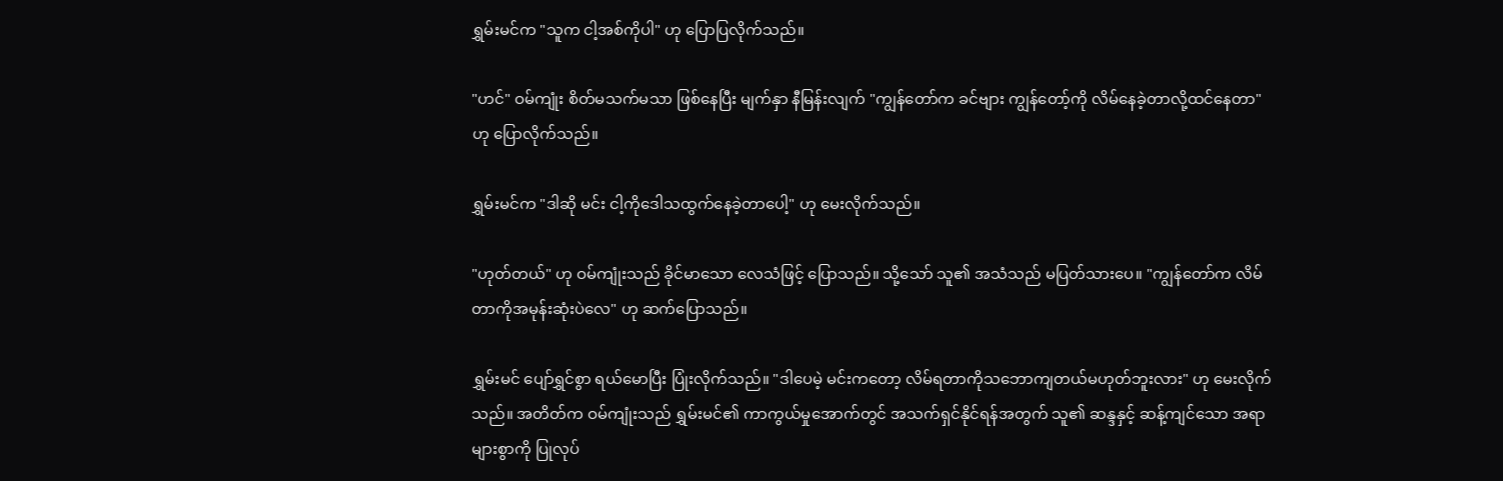ရွှမ်းမင်က "သူက ငါ့အစ်ကိုပါ" ဟု ပြောပြလိုက်သည်။

"ဟင်" ဝမ်ကျုံး စိတ်မသက်မသာ ဖြစ်နေပြီး မျက်နှာ နီမြန်းလျက် "ကျွန်တော်က ခင်ဗျား ကျွန်တော့်ကို လိမ်နေခဲ့တာလို့ထင်နေတာ" ဟု ပြောလိုက်သည်။

ရွှမ်းမင်က "ဒါဆို မင်း ငါ့ကိုဒေါသထွက်နေခဲ့တာပေါ့" ဟု မေးလိုက်သည်။

"ဟုတ်တယ်" ဟု ဝမ်ကျုံးသည် ခိုင်မာသော လေသံဖြင့် ပြောသည်။ သို့သော် သူ၏ အသံသည် မပြတ်သားပေ။ "ကျွန်တော်က လိမ်တာကိုအမုန်းဆုံးပဲလေ" ဟု ဆက်ပြောသည်။

ရွှမ်းမင် ပျော်ရွှင်စွာ ရယ်မောပြီး ပြုံးလိုက်သည်။ "ဒါပေမဲ့ မင်းကတော့ လိမ်ရတာကိုသဘောကျတယ်မဟုတ်ဘူးလား" ဟု မေးလိုက်သည်။ အတိတ်က ဝမ်ကျုံးသည် ရွှမ်းမင်၏ ကာကွယ်မှုအောက်တွင် အသက်ရှင်နိုင်ရန်အတွက် သူ၏ ဆန္ဒနှင့် ဆန့်ကျင်သော အရာများစွာကို ပြုလုပ်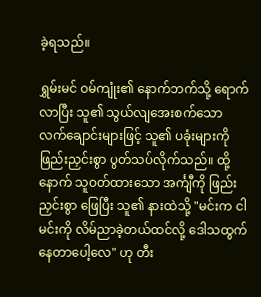ခဲ့ရသည်။

ရွှမ်းမင် ဝမ်ကျုံး၏ နောက်ဘက်သို့ ရောက်လာပြီး သူ၏ သွယ်လျအေးစက်သော လက်ချောင်းများဖြင့် သူ၏ ပခုံးများကို ဖြည်းညှင်းစွာ ပွတ်သပ်လိုက်သည်။ ထို့နောက် သူဝတ်ထားသော အင်္ကျီကို ဖြည်းညှင်းစွာ ဖြေပြီး သူ၏ နားထဲသို့ "မင်းက ငါ မင်းကို လိမ်ညာခဲ့တယ်ထင်လို့ ဒေါသထွက်နေတာပေါ့လေ" ဟု တီး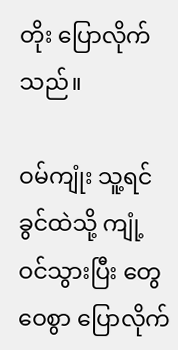တိုး ပြောလိုက်သည်။

ဝမ်ကျုံး သူ့ရင်ခွင်ထဲသို့ ကျုံ့ဝင်သွားပြီး တွေဝေစွာ ပြောလိုက်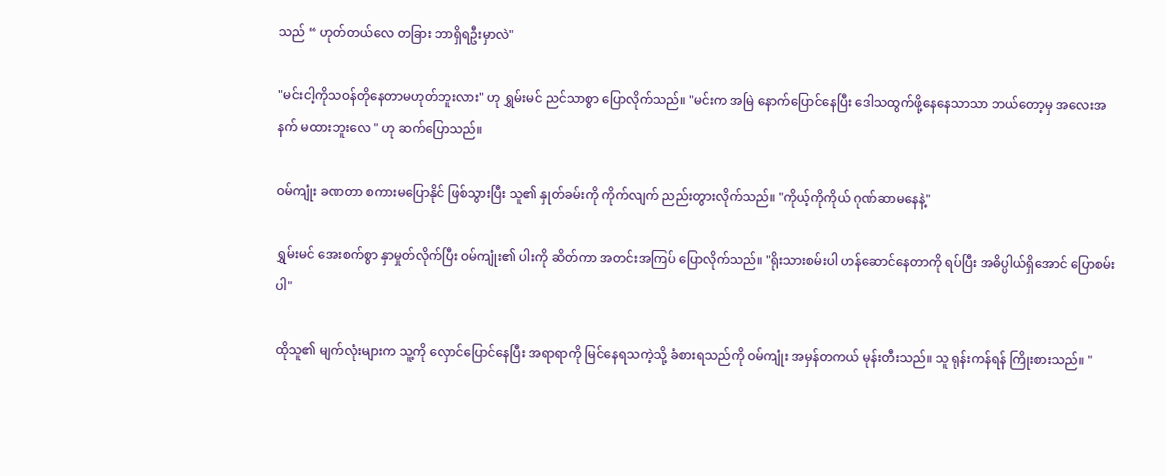သည် “ ဟုတ်တယ်လေ တခြား ဘာရှိရဦးမှာလဲ"

"မင်းငါ့ကိုသဝန်တိုနေတာမဟုတ်ဘူးလား" ဟု ရွှမ်းမင် ညင်သာစွာ ပြောလိုက်သည်။ "မင်းက အမြဲ နောက်ပြောင်နေပြီး ဒေါသထွက်ဖို့နေနေသာသာ ဘယ်တော့မှ အလေးအနက် မထားဘူးလေ " ဟု ဆက်ပြောသည်။

ဝမ်ကျုံး ခဏတာ စကားမပြောနိုင် ဖြစ်သွားပြီး သူ၏ နှုတ်ခမ်းကို ကိုက်လျက် ညည်းတွားလိုက်သည်။ "ကိုယ့်ကိုကိုယ် ဂုဏ်ဆာမနေနဲ့"

ရွှမ်းမင် အေးစက်စွာ နှာမှုတ်လိုက်ပြီး ဝမ်ကျုံး၏ ပါးကို ဆိတ်ကာ အတင်းအကြပ် ပြောလိုက်သည်။ "ရိုးသားစမ်းပါ ဟန်ဆောင်နေတာကို ရပ်ပြီး အဓိပ္ပါယ်ရှိအောင် ပြောစမ်းပါ"

ထိုသူ၏ မျက်လုံးများက သူ့ကို လှောင်ပြောင်နေပြီး အရာရာကို မြင်နေရသကဲ့သို့ ခံစားရသည်ကို ဝမ်ကျုံး အမှန်တကယ် မုန်းတီးသည်။ သူ ရုန်းကန်ရန် ကြိုးစားသည်။ "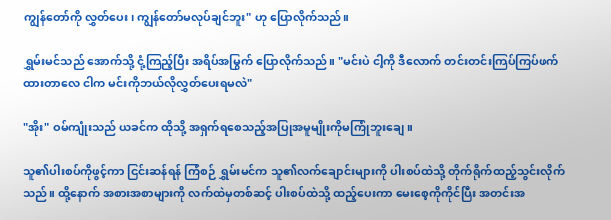ကျွန်တော်ကို လွှတ်ပေး၊ ကျွန်တော်မလုပ်ချင်ဘူး" ဟု ပြောလိုက်သည်။

ရွှမ်းမင်သည် အောက်သို့ ငုံ့ကြည့်ပြီး အရိပ်အမြွက် ပြောလိုက်သည်။ "မင်းပဲ ငါ့ကို ဒီလောက် တင်းတင်းကြပ်ကြပ်ဖက်ထားတာလေ ငါက မင်းကိုဘယ်လိုလွှတ်ပေးရမလဲ"

"အိုး" ဝမ်ကျုံးသည် ယခင်က ထိုသို့ အရှက်ရစေသည့်အပြုအမူမျိုးကိုမကြုံဘူးချေ။

သူ၏ပါးစပ်ကိုဖွင့်ကာ ငြင်းဆန်ရန် ကြံစဉ် ရွှမ်းမင်က သူ၏လက်ချောင်းများကို ပါးစပ်ထဲသို့ တိုက်ရိုက်ထည့်သွင်းလိုက်သည်။ ထို့နောက် အစားအစာများကို လက်ထဲမှတစ်ဆင့် ပါးစပ်ထဲသို့ ထည့်ပေးကာ မေးစေ့ကိုကိုင်ပြီး အတင်းအ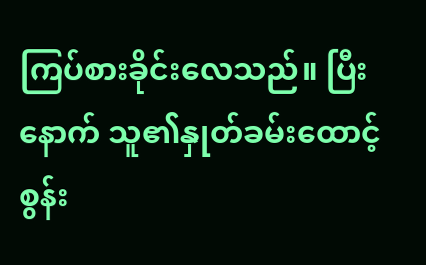ကြပ်စားခိုင်းလေသည်။ ပြီးနောက် သူ၏နှုတ်ခမ်းထောင့်စွန်း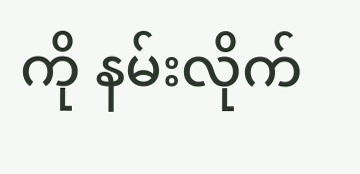ကို နမ်းလိုက်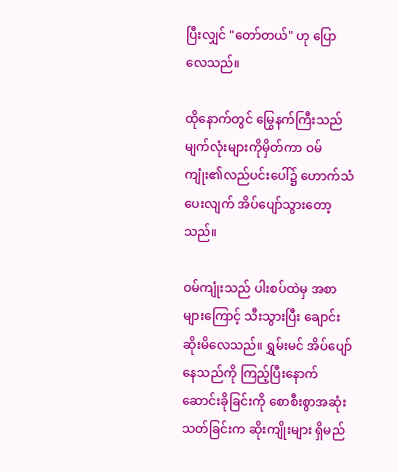ပြီးလျှင် "တော်တယ်" ဟု ပြောလေသည်။

ထိုနောက်တွင် မြွေနက်ကြီးသည်  မျက်လုံးများကိုမှိတ်ကာ ဝမ်ကျုံး၏လည်ပင်းပေါ်၌ ဟောက်သံပေးလျက် အိပ်ပျော်သွားတော့သည်။

ဝမ်ကျုံးသည် ပါးစပ်ထဲမှ အစာများကြောင့် သီးသွားပြီး ချောင်းဆိုးမိလေသည်။ ရွှမ်းမင် အိပ်ပျော်နေသည်ကို ကြည့်ပြီးနောက် ဆောင်းခိုခြင်းကို စောစီးစွာအဆုံးသတ်ခြင်းက ဆိုးကျိုးများ ရှိမည်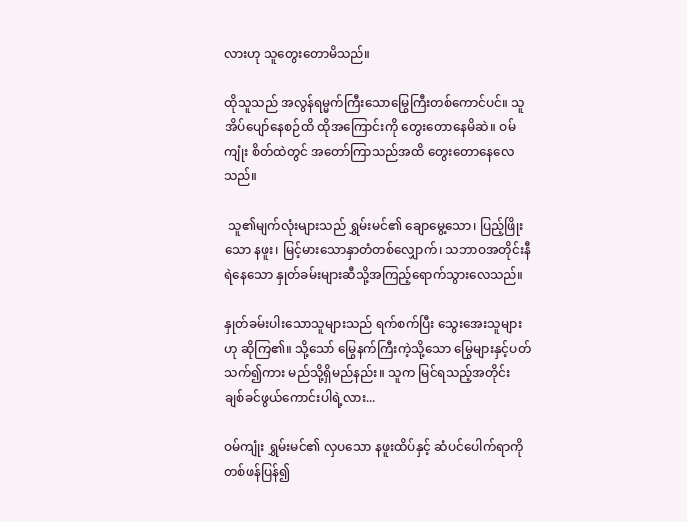လားဟု သူတွေးတောမိသည်။

ထိုသူသည် အလွန်ရမ္မက်ကြီးသောမြွေကြီးတစ်ကောင်ပင်။ သူအိပ်ပျော်နေစဉ်ထိ ထိုအကြောင်းကို တွေးတောနေမိဆဲ။ ဝမ်ကျုံး စိတ်ထဲတွင် အတော်ကြာသည်အထိ တွေးတောနေလေသည်။

 သူ၏မျက်လုံးများသည် ရွှမ်းမင်၏ ချောမွေ့သော၊ ပြည့်ဖြိုးသော နဖူး၊ မြင့်မားသောနှာတံတစ်လျှောက်၊ သဘာဝအတိုင်းနီရဲနေသော နှုတ်ခမ်းများဆီသို့အကြည့်ရောက်သွားလေသည်။

နှုတ်ခမ်းပါးသောသူများသည် ရက်စက်ပြီး သွေးအေးသူများဟု ဆိုကြ၏။ သို့သော် မြွေနက်ကြီးကဲ့သို့သော မြွေများနှင့်ပတ်သက်၍ကား မည်သို့ရှိမည်နည်း။ သူက မြင်ရသည့်အတိုင်း ချစ်ခင်ဖွယ်ကောင်းပါရဲ့လား...

ဝမ်ကျုံး ရွှမ်းမင်၏ လှပသော နဖူးထိပ်နှင့် ဆံပင်ပေါက်ရာကို တစ်ဖန်ပြန်၍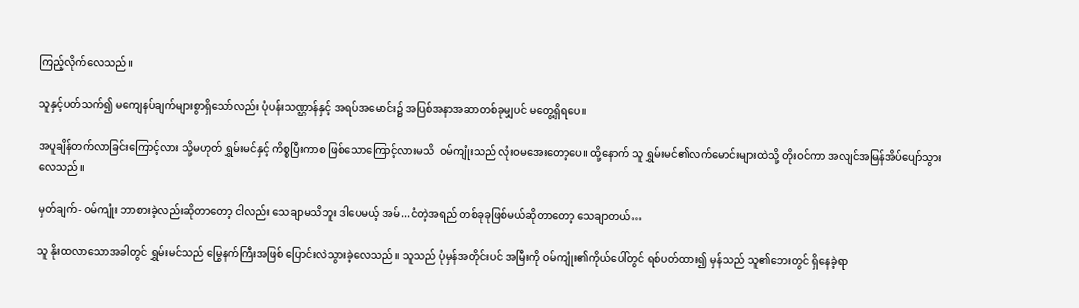ကြည့်လိုက်လေသည်။

သူနှင့်ပတ်သက်၍ မကျေနပ်ချက်များစွာရှိသော်လည်း ပုံပန်းသဏ္ဌာန်နှင့် အရပ်အမောင်း၌ အပြစ်အနာအဆာတစ်ခုမျှပင် မတွေ့ရှိရပေ။

အပူချိန်တက်လာခြင်းကြောင့်လား သို့မဟုတ် ရွှမ်းမင်နှင့် ကိစ္စပြီးကာစ ဖြစ်သောကြောင့်လားမသိ  ဝမ်ကျုံးသည် လုံးဝမအေးတော့ပေ။ ထို့နောက် သူ ရွှမ်းမင်၏လက်မောင်းများထဲသို့ တိုးဝင်ကာ အလျင်အမြန်အိပ်ပျော်သွားလေသည်။

မှတ်ချက်- ဝမ်ကျုံး ဘာစားခဲ့လည်းဆိုတာတော့ ငါလည်း သေချာမသိဘူး ဒါပေမယ့် အမ်...ငံတဲ့အရည် တစ်ခုခုဖြစ်မယ်ဆိုတာတော့ သေချာတယ်…

သူ နိုးထလာသောအခါတွင် ရွှမ်းမင်သည် မြွေနက်ကြီးအဖြစ် ပြောင်းလဲသွားခဲ့လေသည်။ သူသည် ပုံမှန်အတိုင်းပင် အမြီးကို ဝမ်ကျုံး၏ကိုယ်ပေါ်တွင် ရစ်ပတ်ထား၍ မှန်သည် သူ၏ဘေးတွင် ရှိနေခဲ့ရာ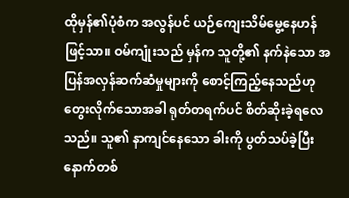ထိုမှန်၏ပုံစံက အလွန်ပင် ယဉ်ကျေးသိမ်မွေ့နေဟန်ဖြင့်သာ။ ဝမ်ကျုံးသည် မှန်က သူတို့၏ နက်နဲသော အပြန်အလှန်ဆက်ဆံမှုများကို စောင့်ကြည့်နေသည်ဟု တွေးလိုက်သောအခါ ရုတ်တရက်ပင် စိတ်ဆိုးခဲ့ရလေသည်။ သူ၏ နာကျင်နေသော ခါးကို ပွတ်သပ်ခဲ့ပြီး နောက်တစ်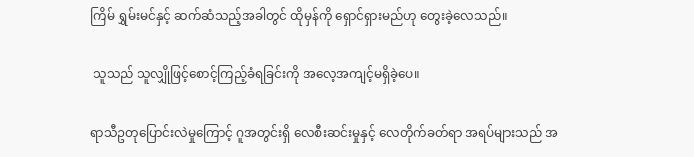ကြိမ် ရွှမ်းမင်နှင့် ဆက်ဆံသည့်အခါတွင် ထိုမှန်ကို ရှောင်ရှားမည်ဟု တွေးခဲ့လေသည်။

 သူသည် သူလျှိုဖြင့်စောင့်ကြည့်ခံရခြင်းကို အလေ့အကျင့်မရှိခဲ့ပေ။

ရာသီဥတုပြောင်းလဲမှုကြောင့် ဂူအတွင်းရှိ လေစီးဆင်းမှုနှင့် လေတိုက်ခတ်ရာ အရပ်များသည် အ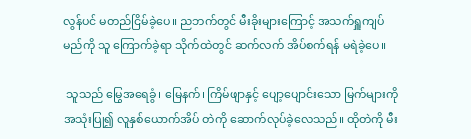လွန်ပင် မတည်ငြိမ်ခဲ့ပေ။ ညဘက်တွင် မီးခိုးများကြောင့် အသက်ရှူကျပ်မည်ကို သူ ကြောက်ခဲ့ရာ သိုက်ထဲတွင် ဆက်လက် အိပ်စက်ရန် မရဲခဲ့ပေ။

 သူသည် မြွေအရေခွံ၊ မြေနက်၊ ကြိမ်ဖျာနှင့် ပျော့ပျောင်းသော မြက်များကို အသုံးပြု၍ လူနှစ်ယောက်အိပ် တဲကို ဆောက်လုပ်ခဲ့လေသည်။ ထိုတဲကို မီး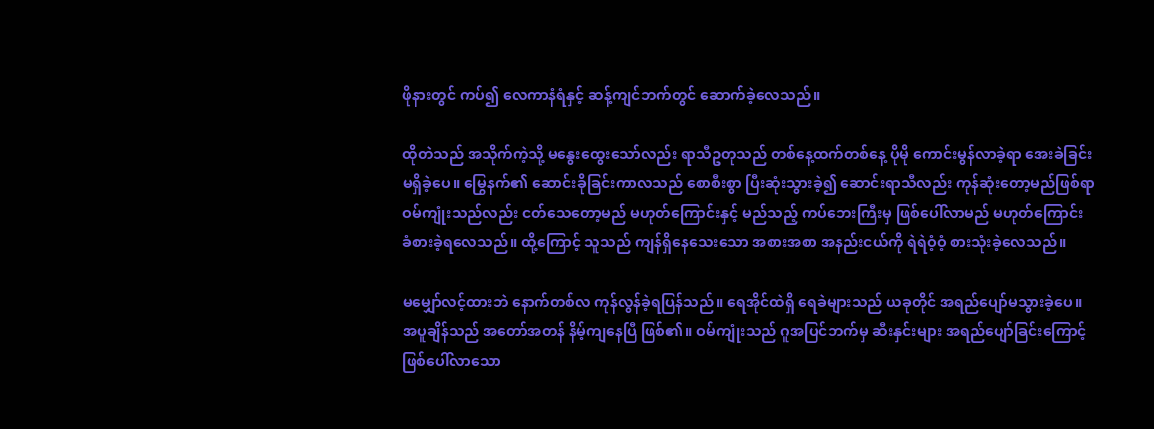ဖိုနားတွင် ကပ်၍ လေကာနံရံနှင့် ဆန့်ကျင်ဘက်တွင် ဆောက်ခဲ့လေသည်။

ထိုတဲသည် အသိုက်ကဲ့သို့ မနွေးထွေးသော်လည်း ရာသီဥတုသည် တစ်နေ့ထက်တစ်နေ့ ပိုမို ကောင်းမွန်လာခဲ့ရာ အေးခဲခြင်း မရှိခဲ့ပေ။ မြွေနက်၏ ဆောင်းခိုခြင်းကာလသည် စောစီးစွာ ပြီးဆုံးသွားခဲ့၍ ဆောင်းရာသီလည်း ကုန်ဆုံးတော့မည်ဖြစ်ရာ ဝမ်ကျုံးသည်လည်း ငတ်သေတော့မည် မဟုတ်ကြောင်းနှင့် မည်သည့် ကပ်ဘေးကြီးမှ ဖြစ်ပေါ်လာမည် မဟုတ်ကြောင်း ခံစားခဲ့ရလေသည်။ ထို့ကြောင့် သူသည် ကျန်ရှိနေသေးသော အစားအစာ အနည်းငယ်ကို ရဲရဲဝံ့ဝံ့ စားသုံးခဲ့လေသည်။

မမျှော်လင့်ထားဘဲ နောက်တစ်လ ကုန်လွန်ခဲ့ရပြန်သည်။ ရေအိုင်ထဲရှိ ရေခဲများသည် ယခုတိုင် အရည်ပျော်မသွားခဲ့ပေ။ အပူချိန်သည် အတော်အတန် နိမ့်ကျနေပြီ ဖြစ်၏။ ဝမ်ကျုံးသည် ဂူအပြင်ဘက်မှ ဆီးနှင်းများ အရည်ပျော်ခြင်းကြောင့် ဖြစ်ပေါ်လာသော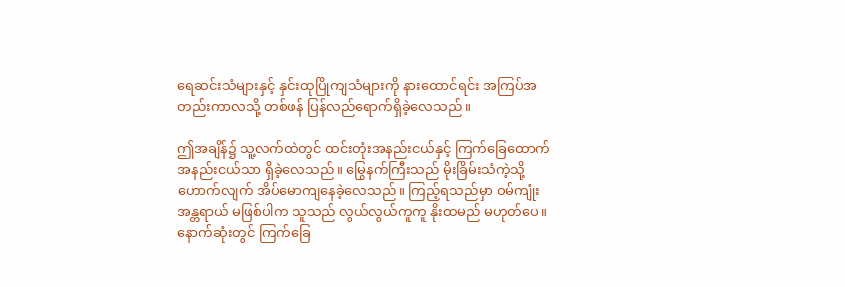ရေဆင်းသံများနှင့် နှင်းထုပြိုကျသံများကို နားထောင်ရင်း အကြပ်အတည်းကာလသို့ တစ်ဖန် ပြန်လည်ရောက်ရှိခဲ့လေသည်။

ဤအချိန်၌ သူ့လက်ထဲတွင် ထင်းတုံးအနည်းငယ်နှင့် ကြက်ခြေထောက် အနည်းငယ်သာ ရှိခဲ့လေသည်။ မြွေနက်ကြီးသည် မိုးခြိမ်းသံကဲ့သို့ ဟောက်လျက် အိပ်မောကျနေခဲ့လေသည်။ ကြည့်ရသည်မှာ ဝမ်ကျုံး အန္တရာယ် မဖြစ်ပါက သူသည် လွယ်လွယ်ကူကူ နိုးထမည် မဟုတ်ပေ။ နောက်ဆုံးတွင် ကြက်ခြေ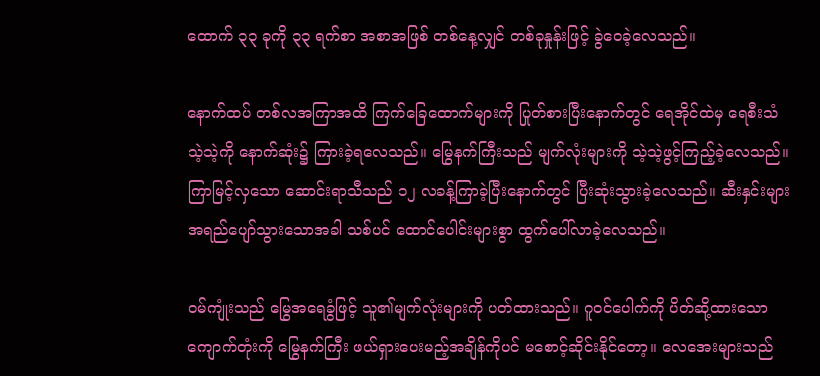ထောက် ၃၃ ခုကို ၃၃ ရက်စာ အစာအဖြစ် တစ်နေ့လျှင် တစ်ခုနှုန်းဖြင့် ခွဲဝေခဲ့လေသည်။

နောက်ထပ် တစ်လအကြာအထိ ကြက်ခြေထောက်များကို ပြုတ်စားပြီးနောက်တွင် ရေအိုင်ထဲမှ ရေစီးသံ သဲ့သဲ့ကို နောက်ဆုံး၌ ကြားခဲ့ရလေသည်။ မြွေနက်ကြီးသည် မျက်လုံးများကို သဲ့သဲ့ဖွင့်ကြည့်ခဲ့လေသည်။ ကြာမြင့်လှသော ဆောင်းရာသီသည် ၁၂ လခန့်ကြာခဲ့ပြီးနောက်တွင် ပြီးဆုံးသွားခဲ့လေသည်။ ဆီးနှင်းများ အရည်ပျော်သွားသောအခါ သစ်ပင် ထောင်ပေါင်းများစွာ ထွက်ပေါ်လာခဲ့လေသည်။

ဝမ်ကျုံးသည် မြွေအရေခွံဖြင့် သူ၏မျက်လုံးများကို ပတ်ထားသည်။ ဂူဝင်ပေါက်ကို ပိတ်ဆို့ထားသော ကျောက်တုံးကို မြွေနက်ကြီး ဖယ်ရှားပေးမည့်အချိန်ကိုပင် မစောင့်ဆိုင်းနိုင်တော့။ လေအေးများသည်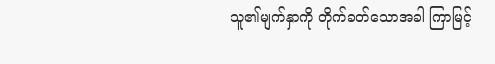သူ၏မျက်နှာကို တိုက်ခတ်သောအခါ ကြာမြင့်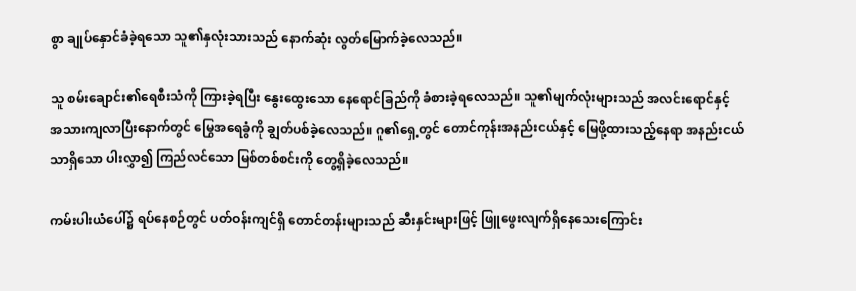စွာ ချုပ်နှောင်ခံခဲ့ရသော သူ၏နှလုံးသားသည် နောက်ဆုံး လွတ်မြောက်ခဲ့လေသည်။

သူ စမ်းချောင်း၏ရေစီးသံကို ကြားခဲ့ရပြီး နွေးထွေးသော နေရောင်ခြည်ကို ခံစားခဲ့ရလေသည်။ သူ၏မျက်လုံးများသည် အလင်းရောင်နှင့် အသားကျလာပြီးနောက်တွင် မြွေအရေခွံကို ချွတ်ပစ်ခဲ့လေသည်။ ဂူ၏ရှေ့တွင် တောင်ကုန်းအနည်းငယ်နှင့် မြေဖို့ထားသည့်နေရာ အနည်းငယ်သာရှိသော ပါးလွှာ၍ ကြည်လင်သော မြစ်တစ်စင်းကို တွေ့ရှိခဲ့လေသည်။

ကမ်းပါးယံပေါ်၌ ရပ်နေစဉ်တွင် ပတ်ဝန်းကျင်ရှိ တောင်တန်းများသည် ဆီးနှင်းများဖြင့် ဖြူဖွေးလျက်ရှိနေသေးကြောင်း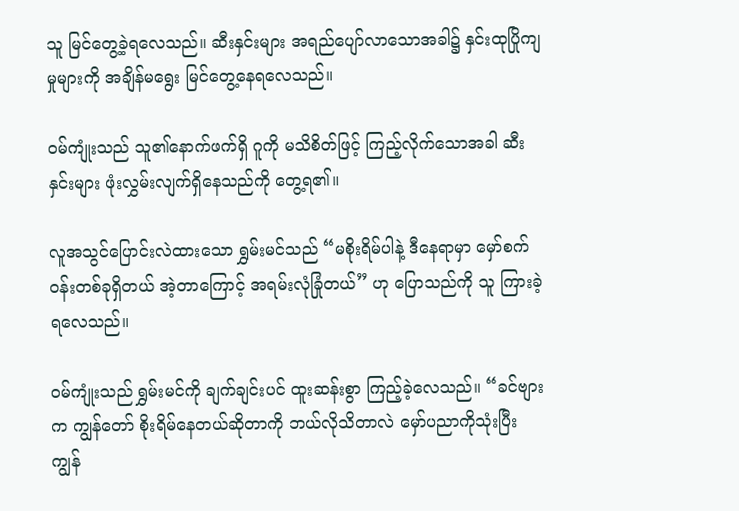သူ မြင်တွေ့ခဲ့ရလေသည်။ ဆီးနှင်းများ အရည်ပျော်လာသောအခါ၌ နှင်းထုပြိုကျမှုများကို အချိန်မရွေး မြင်တွေ့နေရလေသည်။

ဝမ်ကျုံးသည် သူ၏နောက်ဖက်ရှိ ဂူကို မသိစိတ်ဖြင့် ကြည့်လိုက်သောအခါ ဆီးနှင်းများ ဖုံးလွှမ်းလျက်ရှိနေသည်ကို တွေ့ရ၏။

လူအသွင်ပြောင်းလဲထားသော ရွှမ်းမင်သည် “မစိုးရိမ်ပါနဲ့ ဒီနေရာမှာ မှော်စက်ဝန်းတစ်ခုရှိတယ် အဲ့တာကြောင့် အရမ်းလုံခြုံတယ်” ဟု ပြောသည်ကို သူ ကြားခဲ့ရလေသည်။

ဝမ်ကျုံးသည် ရွှမ်းမင်ကို ချက်ချင်းပင် ထူးဆန်းစွာ ကြည့်ခဲ့လေသည်။ “ခင်ဗျားက ကျွန်တော် စိုးရိမ်နေတယ်ဆိုတာကို ဘယ်လိုသိတာလဲ မှော်ပညာကိုသုံးပြီး ကျွန်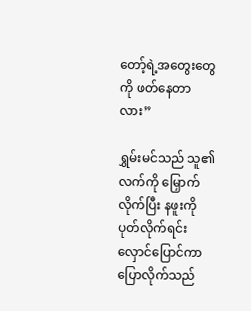တော့်ရဲ့အတွေးတွေကို ဖတ်နေတာလား”

ရွှမ်းမင်သည် သူ၏လက်ကို မြှောက်လိုက်ပြီး နဖူးကို ပုတ်လိုက်ရင်း လှောင်ပြောင်ကာ ပြောလိုက်သည်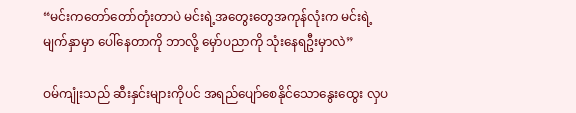“မင်းကတော်တော်တုံးတာပဲ မင်းရဲ့အတွေးတွေအကုန်လုံးက မင်းရဲ့မျက်နှာမှာ ပေါ်နေတာကို ဘာလို့ မှော်ပညာကို သုံးနေရဦးမှာလဲ”

ဝမ်ကျုံးသည် ဆီးနှင်းများကိုပင် အရည်ပျော်စေနိုင်သောနွေးထွေး လှပ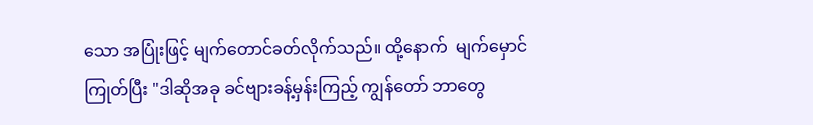သော အပြုံးဖြင့် မျက်တောင်ခတ်လိုက်သည်။ ထို့နောက်  မျက်မှောင်ကြုတ်ပြီး "ဒါဆိုအခု ခင်ဗျားခန့်မှန်းကြည့် ကျွန်တော် ဘာတွေ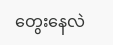တွေးနေလဲ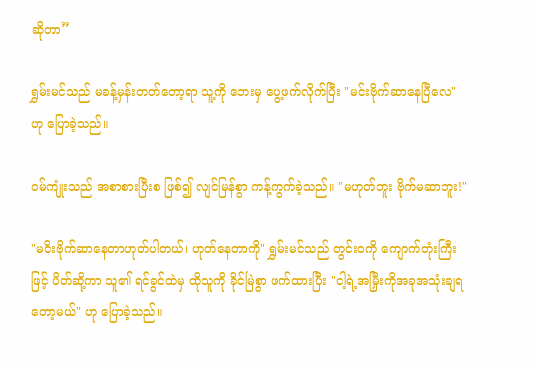ဆိုတာ”

ရွှမ်းမင်သည် မခန့်မှန်းတတ်တော့ရာ သူ့ကို ဘေးမှ ပွေ့ဖက်လိုက်ပြီး "မင်းဗိုက်ဆာနေပြီလေ" ဟု ပြောခဲ့သည်။

ဝမ်ကျုံးသည် အစာစားပြီးစ ဖြစ်၍ လျင်မြန်စွာ ကန့်ကွက်ခဲ့သည်။ "မဟုတ်ဘူး ဗိုက်မဆာဘူး!"

"မငိးဗိုက်ဆာနေတာဟုတ်ပါတယ်၊ ဟုတ်နေတာကို" ရွှမ်းမင်သည် တွင်းဝကို ကျောက်တုံးကြီးဖြင့် ပိတ်ဆို့ကာ သူ၏ ရင်ခွင်ထဲမှ ထိုသူကို ခိုင်မြဲစွာ ဖက်ထားပြီး "ငါ့ရဲ့အမြှီးကိုအခုအသုံးချရတော့မယ်" ဟု ပြောခဲ့သည်။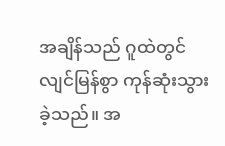အချိန်သည် ဂူထဲတွင် လျင်မြန်စွာ ကုန်ဆုံးသွားခဲ့သည်။ အ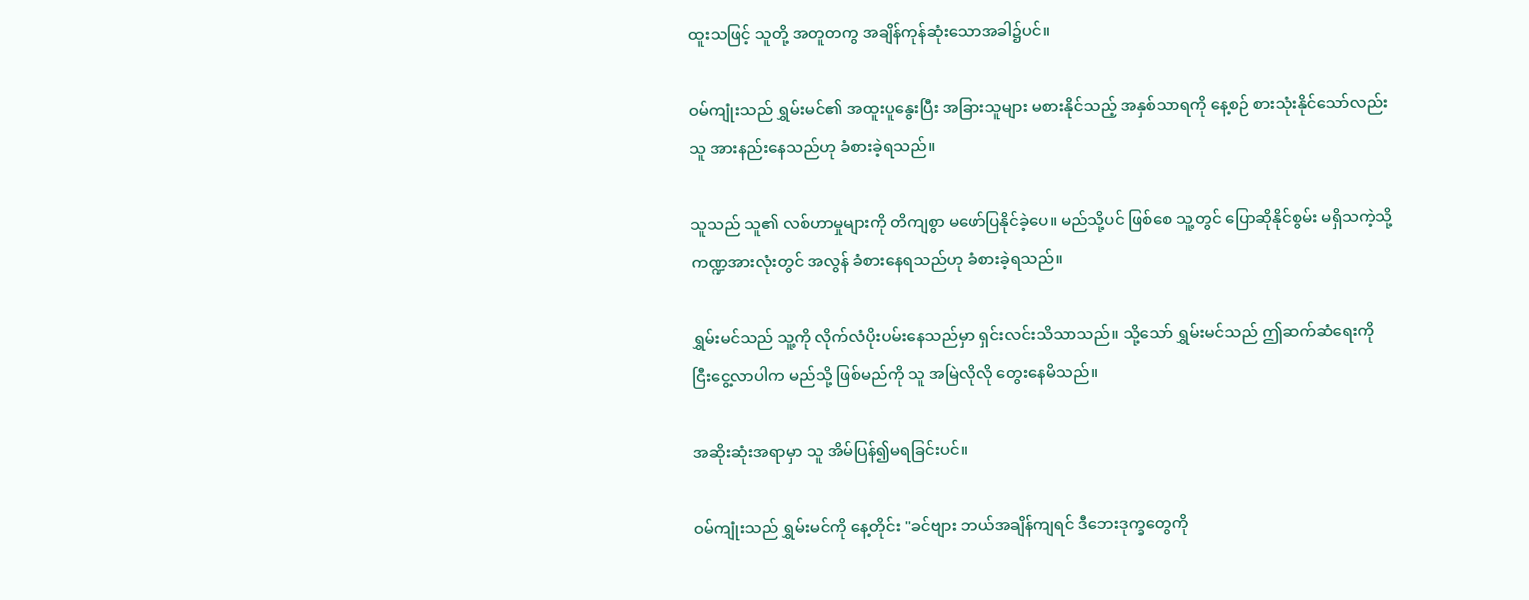ထူးသဖြင့် သူတို့ အတူတကွ အချိန်ကုန်ဆုံးသောအခါ၌ပင်။

ဝမ်ကျုံးသည် ရွှမ်းမင်၏ အထူးပူနွေးပြီး အခြားသူများ မစားနိုင်သည့် အနှစ်သာရကို နေ့စဉ် စားသုံးနိုင်သော်လည်း သူ အားနည်းနေသည်ဟု ခံစားခဲ့ရသည်။

သူသည် သူ၏ လစ်ဟာမှုများကို တိကျစွာ မဖော်ပြနိုင်ခဲ့ပေ။ မည်သို့ပင် ဖြစ်စေ သူ့တွင် ပြောဆိုနိုင်စွမ်း မရှိသကဲ့သို့ ကဏ္ဍအားလုံးတွင် အလွန် ခံစားနေရသည်ဟု ခံစားခဲ့ရသည်။

ရွှမ်းမင်သည် သူ့ကို လိုက်လံပိုးပမ်းနေသည်မှာ ရှင်းလင်းသိသာသည်။ သို့သော် ရွှမ်းမင်သည် ဤဆက်ဆံရေးကို ငြီးငွေ့လာပါက မည်သို့ ဖြစ်မည်ကို သူ အမြဲလိုလို တွေးနေမိသည်။

အဆိုးဆုံးအရာမှာ သူ အိမ်ပြန်၍မရခြင်းပင်။

ဝမ်ကျုံးသည် ရွှမ်းမင်ကို နေ့တိုင်း "ခင်ဗျား ဘယ်အချိန်ကျရင် ဒီဘေးဒုက္ခတွေကို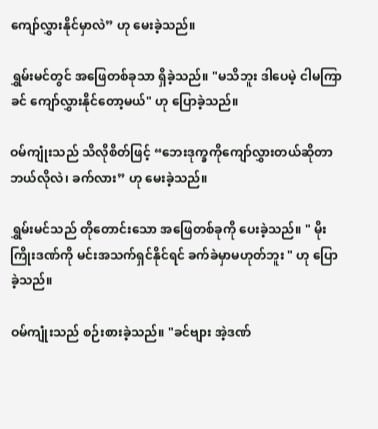ကျော်လွှားနိုင်မှာလဲ” ဟု မေးခဲ့သည်။

ရွှမ်းမင်တွင် အဖြေတစ်ခုသာ ရှိခဲ့သည်။ "မသိဘူး ဒါပေမဲ့ ငါမကြာခင် ကျော်လွှားနိုင်တော့မယ်" ဟု ပြောခဲ့သည်။

ဝမ်ကျုံးသည် သိလိုစိတ်ဖြင့် “ဘေးဒုက္ခကိုကျော်လွှားတယ်ဆိုတာဘယ်လိုလဲ၊ ခက်လား” ဟု မေးခဲ့သည်။

ရွှမ်းမင်သည် တိုတောင်းသော အဖြေတစ်ခုကို ပေးခဲ့သည်။ " မိုးကြိုးဒဏ်ကို မင်းအသက်ရှင်နိုင်ရင် ခက်ခဲမှာမဟုတ်ဘူး " ဟု ပြောခဲ့သည်။

ဝမ်ကျုံးသည် စဉ်းစားခဲ့သည်။ "ခင်ဗျား အဲ့ဒဏ်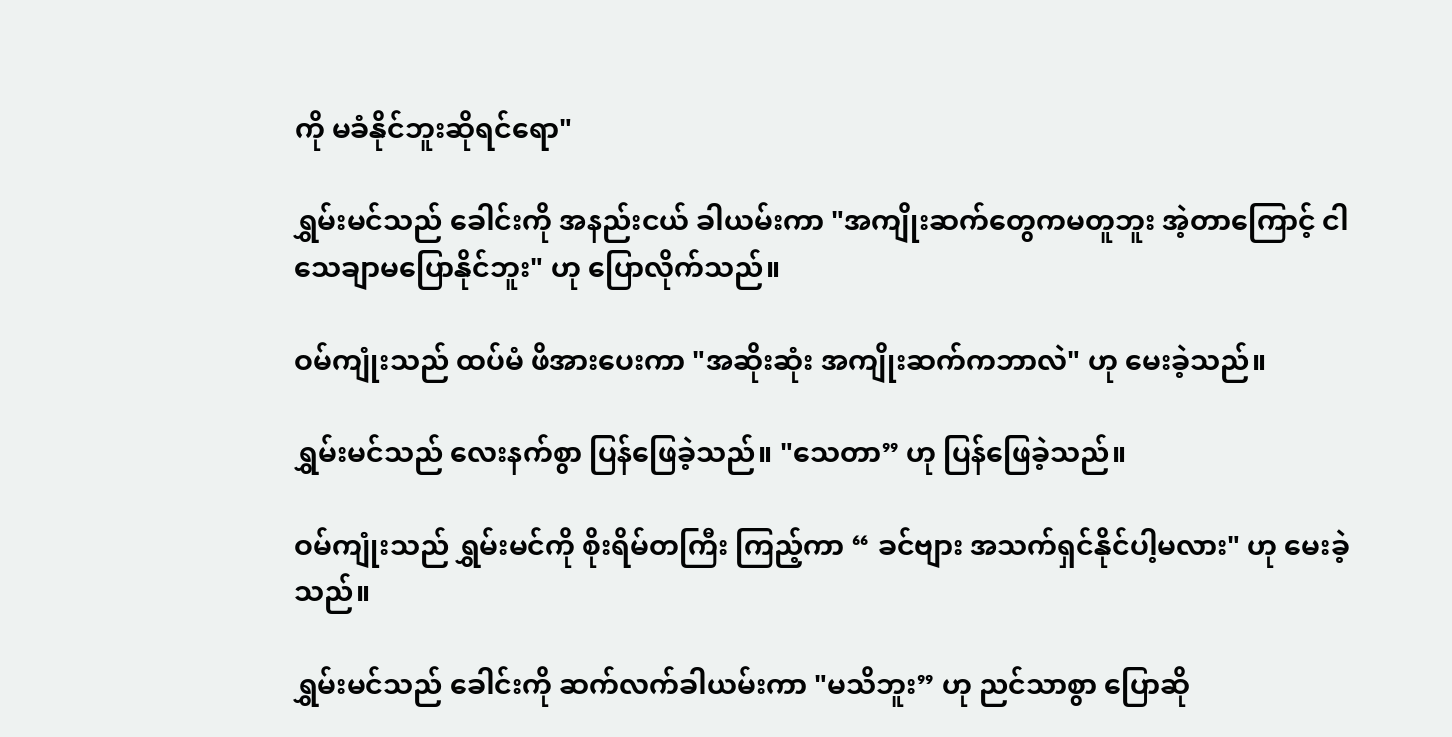ကို မခံနိုင်ဘူးဆိုရင်ရော"

ရွှမ်းမင်သည် ခေါင်းကို အနည်းငယ် ခါယမ်းကာ "အကျိုးဆက်တွေကမတူဘူး အဲ့တာကြောင့် ငါသေချာမပြောနိုင်ဘူး" ဟု ပြောလိုက်သည်။

ဝမ်ကျုံးသည် ထပ်မံ ဖိအားပေးကာ "အဆိုးဆုံး အကျိုးဆက်ကဘာလဲ" ဟု မေးခဲ့သည်။

ရွှမ်းမင်သည် လေးနက်စွာ ပြန်ဖြေခဲ့သည်။ "သေတာ” ဟု ပြန်ဖြေခဲ့သည်။

ဝမ်ကျုံးသည် ရွှမ်းမင်ကို စိုးရိမ်တကြီး ကြည့်ကာ “ ခင်ဗျား အသက်ရှင်နိုင်ပါ့မလား" ဟု မေးခဲ့သည်။

ရွှမ်းမင်သည် ခေါင်းကို ဆက်လက်ခါယမ်းကာ "မသိဘူး” ဟု ညင်သာစွာ ပြောဆို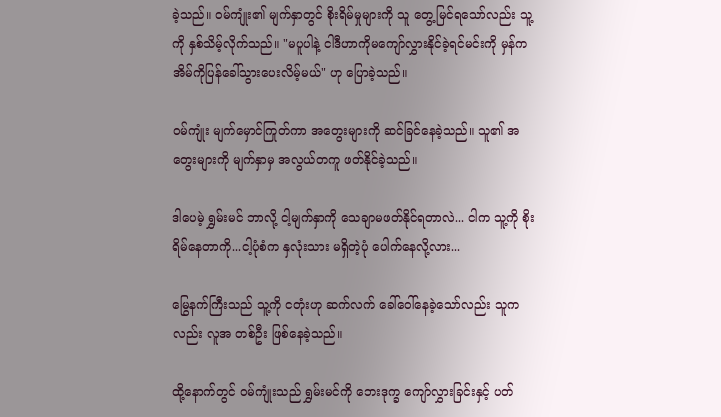ခဲ့သည်။ ဝမ်ကျုံး၏ မျက်နှာတွင် စိုးရိမ်မှုများကို သူ တွေ့မြင်ရသော်လည်း သူ့ကို နှစ်သိမ့်လိုက်သည်။ "မပူပါနဲ့ ငါဒီဟာကိုမကျော်လွှားနိုင်ခဲ့ရင်မင်းကို မှန်က အိမ်ကိုပြန်ခေါ်သွားပေးလိမ့်မယ်" ဟု ပြောခဲ့သည်။

ဝမ်ကျုံး မျက်မှောင်ကြုတ်ကာ အတွေးများကို ဆင်ခြင်နေခဲ့သည်။ သူ၏ အတွေးများကို မျက်နှာမှ အလွယ်တကူ ဖတ်နိုင်ခဲ့သည်။

ဒါပေမဲ့ ရွှမ်းမင် ဘာလို့ ငါ့မျက်နှာကို သေချာမဖတ်နိုင်ရတာလဲ... ငါက သူ့ကို စိုးရိမ်နေတာကို...ငါ့ပုံစံက နှလုံးသား မရှိတဲ့ပုံ ပေါက်နေလို့လား...

မြွေနက်ကြီးသည် သူ့ကို ငတုံးဟု ဆက်လက် ခေါ်ဝေါ်နေခဲ့သော်လည်း သူကလည်း လူအ တစ်ဦး ဖြစ်နေခဲ့သည်။

ထို့နောက်တွင် ဝမ်ကျုံးသည် ရွှမ်းမင်ကို ဘေးဒုက္ခ ကျော်လွှားခြင်းနှင့် ပတ်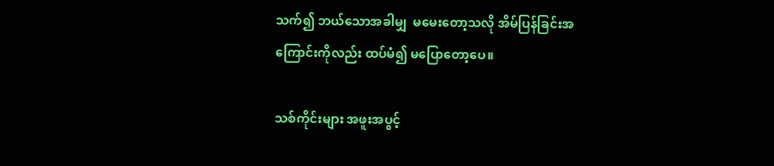သက်၍ ဘယ်သောအခါမျှ  မမေးတော့သလို အိမ်ပြန်ခြင်းအကြောင်းကိုလည်း ထပ်မံ၍ မပြောတော့ပေ။

သစ်ကိုင်းများ အဖူးအပွင့်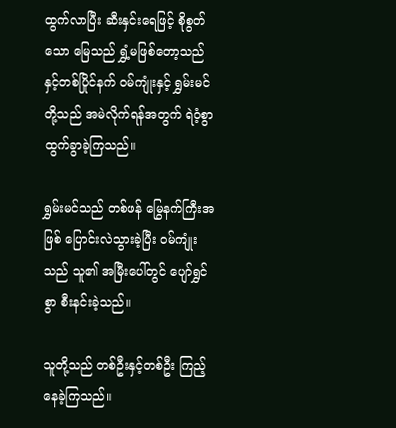ထွက်လာပြီး ဆီးနှင်းရေဖြင့် စိုစွတ်သော မြေသည် ရွှံ့မဖြစ်တော့သည်နှင့်တစ်ပြိုင်နက် ဝမ်ကျုံးနှင့် ရွှမ်းမင်တို့သည် အမဲလိုက်ရန်အတွက် ရဲဝံ့စွာ ထွက်ခွာခဲ့ကြသည်။

ရွှမ်းမင်သည် တစ်ဖန် မြွေနက်ကြီးအဖြစ် ပြောင်းလဲသွားခဲ့ပြီး ဝမ်ကျုံးသည် သူ၏ အမြီးပေါ်တွင် ပျော်ရွှင်စွာ စီးနင်းခဲ့သည်။

သူတို့သည် တစ်ဦးနှင့်တစ်ဦး ကြည့်နေခဲ့ကြသည်။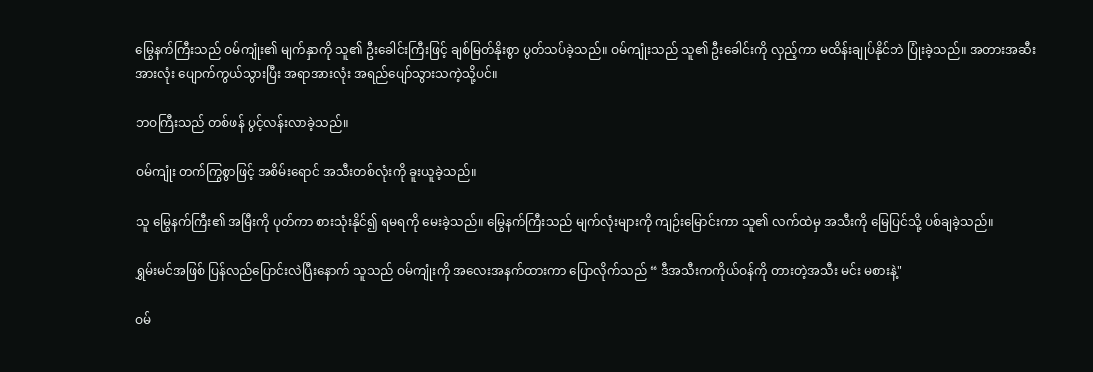မြွေနက်ကြီးသည် ဝမ်ကျုံး၏ မျက်နှာကို သူ၏ ဦးခေါင်းကြီးဖြင့် ချစ်မြတ်နိုးစွာ ပွတ်သပ်ခဲ့သည်။ ဝမ်ကျုံးသည် သူ၏ ဦးခေါင်းကို လှည့်ကာ မထိန်းချုပ်နိုင်ဘဲ ပြုံးခဲ့သည်။ အတားအဆီးအားလုံး ပျောက်ကွယ်သွားပြီး အရာအားလုံး အရည်ပျော်သွားသကဲ့သို့ပင်။

ဘဝကြီးသည် တစ်ဖန် ပွင့်လန်းလာခဲ့သည်။

ဝမ်ကျုံး တက်ကြွစွာဖြင့် အစိမ်းရောင် အသီးတစ်လုံးကို ခူးယူခဲ့သည်။

သူ မြွေနက်ကြီး၏ အမြီးကို ပုတ်ကာ စားသုံးနိုင်၍ ရမရကို မေးခဲ့သည်။ မြွေနက်ကြီးသည် မျက်လုံးများကို ကျဉ်းမြောင်းကာ သူ၏ လက်ထဲမှ အသီးကို မြေပြင်သို့ ပစ်ချခဲ့သည်။

ရွှမ်းမင်အဖြစ် ပြန်လည်ပြောင်းလဲပြီးနောက် သူသည် ဝမ်ကျုံးကို အလေးအနက်ထားကာ ပြောလိုက်သည် “ ဒီအသီးကကိုယ်ဝန်ကို တားတဲ့အသီး မင်း မစားနဲ့"

ဝမ်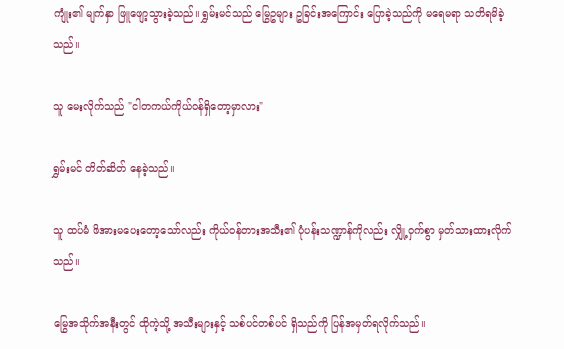ကျုံး၏ မျက်နှာ ဖြူဖျော့သွားခဲ့သည်။ ရွှမ်းမင်သည် မြွေဥများ ဥခြင်းအကြောင်း ပြောခဲ့သည်ကို မရေမရာ သတိရမိခဲ့သည်။

သူ မေးလိုက်သည် "ငါတကယ်ကိုယ်ဝန်ရှိတော့မှာလား"

ရွှမ်းမင် တိတ်ဆိတ် နေခဲ့သည်။

သူ ထပ်မံ ဖိအားမပေးတော့သော်လည်း ကိုယ်ဝန်တားအသီး၏ ပုံပန်းသဏ္ဍာန်ကိုလည်း လျှို့ဝှက်စွာ မှတ်သားထားလိုက်သည်။

မြွေအသိုက်အနီးတွင် ထိုကဲ့သို့ အသီးများနှင့် သစ်ပင်တစ်ပင် ရှိသည်ကို ပြန်အမှတ်ရလိုက်သည်။